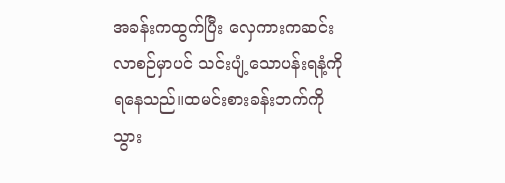အခန်းကထွက်ပြီး လှေကားကဆင်းလာစဉ်မှာပင် သင်းပျံ့သောပန်းရနံ့ကိုရနေသည်။ထမင်းစားခန်းဘက်ကိုသွား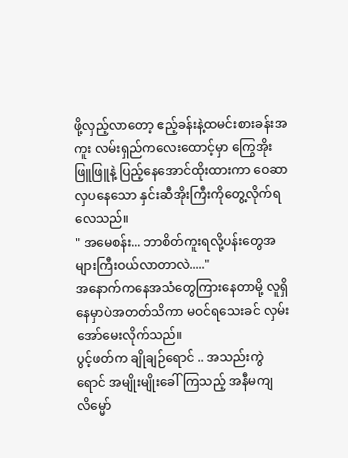ဖို့လှည့်လာတော့ ဧည့်ခန်းနဲ့ထမင်းစားခန်းအကူး လမ်းရှည်ကလေးထောင့်မှာ ကြွေအိုးဖြူဖြူနဲ့ ပြည့်နေအောင်ထိုးထားကာ ဝေဆာလှပနေသော နှင်းဆီအိုးကြီးကိုတွေ့လိုက်ရလေသည်။
" အမေစန်း... ဘာစိတ်ကူးရလို့ပန်းတွေအများကြီးဝယ်လာတာလဲ....."
အနောက်ကနေအသံတွေကြားနေတာမို့ လူရှိနေမှာပဲအတတ်သိကာ မဝင်ရသေးခင် လှမ်းအော်မေးလိုက်သည်။
ပွင့်ဖတ်က ချိုချဉ်ရောင် .. အသည်းကွဲရောင် အမျိုးမျိုးခေါ်ကြသည့် အနီမကျ လိမ္မော်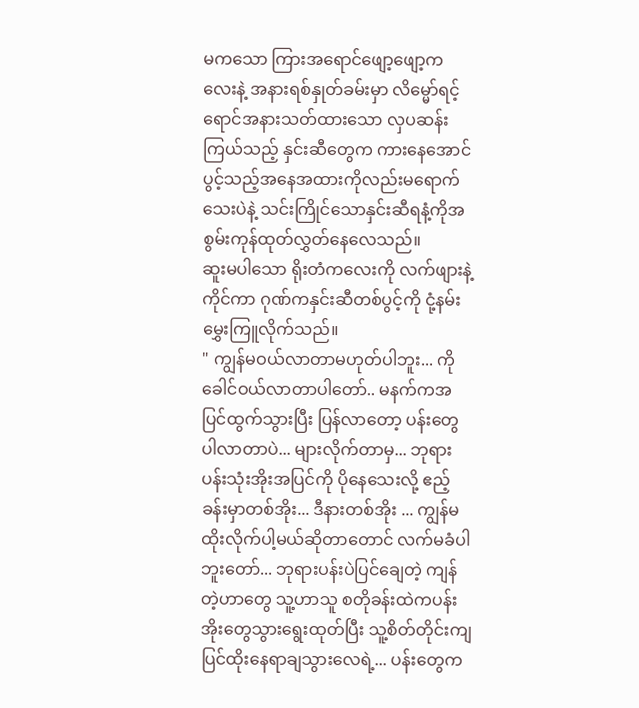မကသော ကြားအရောင်ဖျော့ဖျော့ကလေးနဲ့ အနားရစ်နှုတ်ခမ်းမှာ လိမ္မော်ရင့်ရောင်အနားသတ်ထားသော လှပဆန်းကြယ်သည့် နှင်းဆီတွေက ကားနေအောင်ပွင့်သည့်အနေအထားကိုလည်းမရောက်သေးပဲနဲ့ သင်းကြိုင်သောနှင်းဆီရနံ့ကိုအစွမ်းကုန်ထုတ်လွှတ်နေလေသည်။
ဆူးမပါသော ရိုးတံကလေးကို လက်ဖျားနဲ့ကိုင်ကာ ဂုဏ်ကနှင်းဆီတစ်ပွင့်ကို ငုံ့နမ်းမွှေးကြူလိုက်သည်။
" ကျွန်မဝယ်လာတာမဟုတ်ပါဘူး... ကိုခေါင်ဝယ်လာတာပါတော်.. မနက်ကအပြင်ထွက်သွားပြီး ပြန်လာတော့ ပန်းတွေပါလာတာပဲ... များလိုက်တာမှ... ဘုရားပန်းသုံးအိုးအပြင်ကို ပိုနေသေးလို့ ဧည့်ခန်းမှာတစ်အိုး... ဒီနားတစ်အိုး ... ကျွန်မထိုးလိုက်ပါ့မယ်ဆိုတာတောင် လက်မခံပါဘူးတော်... ဘုရားပန်းပဲပြင်ချေတဲ့ ကျန်တဲ့ဟာတွေ သူ့ဟာသူ စတိုခန်းထဲကပန်းအိုးတွေသွားရွေးထုတ်ပြီး သူ့စိတ်တိုင်းကျပြင်ထိုးနေရာချသွားလေရဲ့... ပန်းတွေက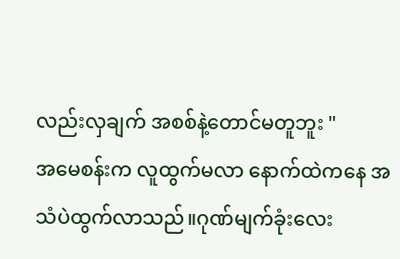လည်းလှချက် အစစ်နဲ့တောင်မတူဘူး "
အမေစန်းက လူထွက်မလာ နောက်ထဲကနေ အသံပဲထွက်လာသည်။ဂုဏ်မျက်ခုံးလေး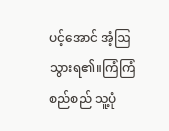ပင့်အောင် အံ့ဩသွားရ၏။ကြံကြံစည်စည် သူ့ပုံ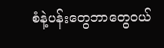စံနဲ့ပန်းတွေဘာတွေဝယ်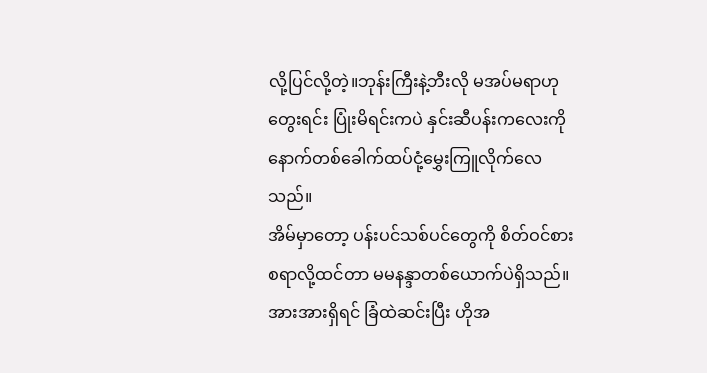လို့ပြင်လို့တဲ့။ဘုန်းကြီးနဲ့ဘီးလို မအပ်မရာဟုတွေးရင်း ပြုံးမိရင်းကပဲ နှင်းဆီပန်းကလေးကို နောက်တစ်ခေါက်ထပ်ငုံ့မွှေးကြူလိုက်လေသည်။
အိမ်မှာတော့ ပန်းပင်သစ်ပင်တွေကို စိတ်ဝင်စားစရာလို့ထင်တာ မမနန္ဒာတစ်ယောက်ပဲရှိသည်။အားအားရှိရင် ခြံထဲဆင်းပြီး ဟိုအ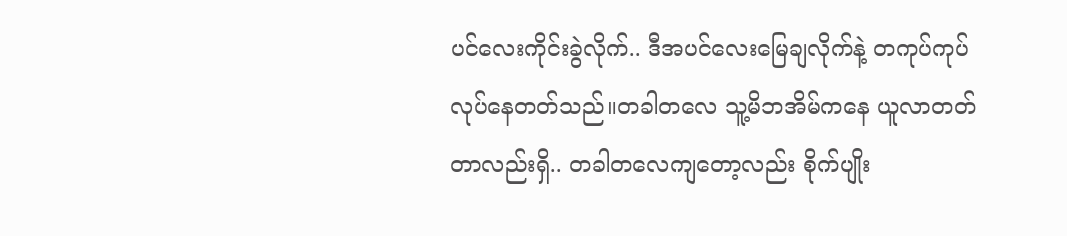ပင်လေးကိုင်းခွဲလိုက်.. ဒီအပင်လေးမြေချလိုက်နဲ့ တကုပ်ကုပ်လုပ်နေတတ်သည်။တခါတလေ သူ့မိဘအိမ်ကနေ ယူလာတတ်တာလည်းရှိ.. တခါတလေကျတော့လည်း စိုက်ပျိုး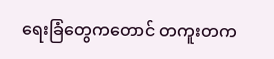ရေးခြံတွေကတောင် တကူးတက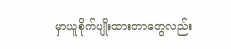မှာယူစိုက်ပျိုးထားတာတွေလည်း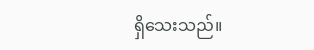ရှိသေးသည်။